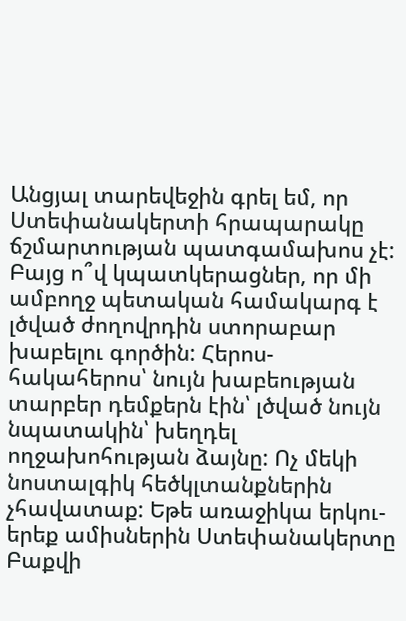Անցյալ տարեվեջին գրել եմ, որ Ստեփանակերտի հրապարակը ճշմարտության պատգամախոս չէ: Բայց ո՞վ կպատկերացներ, որ մի ամբողջ պետական համակարգ է լծված ժողովրդին ստորաբար խաբելու գործին: Հերոս-հակահերոս՝ նույն խաբեության տարբեր դեմքերն էին՝ լծված նույն նպատակին՝ խեղդել ողջախոհության ձայնը: Ոչ մեկի նոստալգիկ հեծկլտանքներին չհավատաք: Եթե առաջիկա երկու-երեք ամիսներին Ստեփանակերտը Բաքվի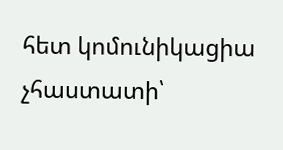հետ կոմունիկացիա չհաստատի՝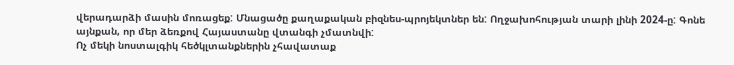վերադարձի մասին մոռացեք: Մնացածը քաղաքական բիզնես-պրոյեկտներ են: Ողջախոհության տարի լինի 2024-ը: Գոնե այնքան, որ մեր ձեռքով Հայաստանը վտանգի չմատնվի:
Ոչ մեկի նոստալգիկ հեծկլտանքներին չհավատաք